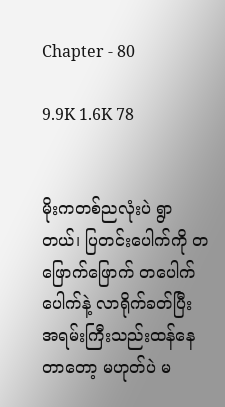Chapter - 80

9.9K 1.6K 78


မိုးကတစ်ညလုံးပဲ ရွာတယ်၊ ပြတင်းပေါက်ကို တဖြောက်ဖြောက် တပေါက်ပေါက်နဲ့ လာရိုက်ခတ်ပြီး အရမ်းကြီးသည်းထန်နေတာတော့ မဟုတ်ပဲ မ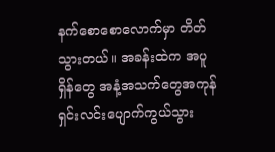နက်စောစောလောက်မှာ တိတ်သွားတယ်။ အခန်းထဲက အပူရှိန်တွေ အနံ့အသက်တွေအကုန် ရှင်းလင်းပျောက်ကွယ်သွား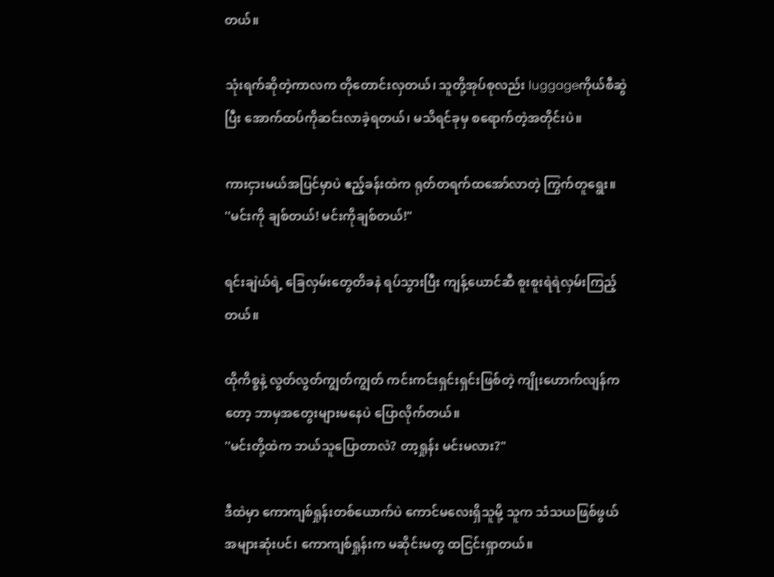တယ်။

သုံးရက်ဆိုတဲ့ကာလက တိုတောင်းလှတယ်၊ သူတို့အုပ်စုလည်း luggageကိုယ်စီဆွဲပြီး အောက်ထပ်ကိုဆင်းလာခဲ့ရတယ်၊ မသိရင်ခုမှ စရောက်တဲ့အတိုင်းပဲ။

ကားငှားမယ်အပြင်မှာပဲ ဧည့်ခန်းထဲက ရုတ်တရက်ထအော်လာတဲ့ ကြွက်တူရွေး။
''မင်းကို ချစ်တယ်! မင်းကိုချစ်တယ်!"

ရင်းချဲယ်ရဲ့ ခြေလှမ်းတွေတိခနဲ ရပ်သွားပြီး ကျန့်ယောင်ဆီ စူးစူးရဲရဲလှမ်းကြည့်တယ်။

ထိုကိစ္စနဲ့ လွတ်လွတ်ကျွတ်ကျွတ် ကင်းကင်းရှင်းရှင်းဖြစ်တဲ့ ကျိုးဟောက်လျန်ကတော့ ဘာမှအတွေးများ‌မနေပဲ ပြောလိုက်တယ်။
''မင်းတို့ထဲက ဘယ်သူပြောတာလဲ? တာ့ရှုန်း မင်းမလား?"

ဒီထဲမှာ ကောကျစ်ရှုန်းတစ်ယောက်ပဲ ကောင်မလေးရှိသူမို့ သူက သံသယဖြစ်ဖွယ်အများဆုံးပင်၊ ကောကျစ်ရှုန်းက မဆိုင်းမတွ ထငြင်းရှာတယ်။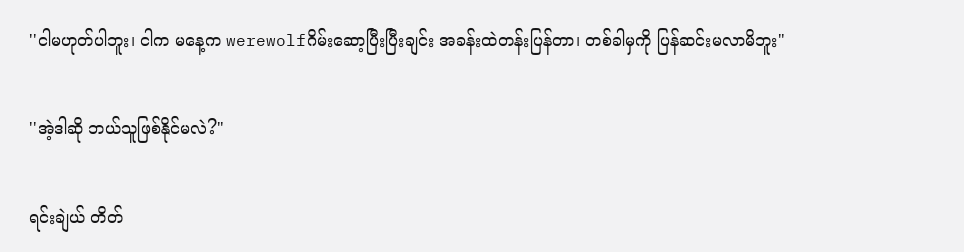''ငါမဟုတ်ပါဘူး၊ ငါက မနေ့က werewolfဂိမ်းဆော့ပြီးပြီးချင်း အခန်းထဲတန်းပြန်တာ၊ တစ်ခါမှကို ပြန်ဆင်းမလာမိဘူး"

''အဲ့ဒါဆို ဘယ်သူဖြစ်နိုင်မလဲ?"

ရင်းချဲယ် တိတ်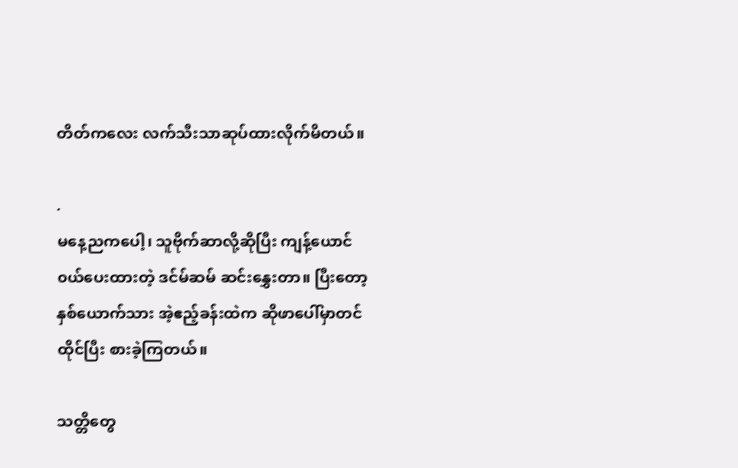တိတ်ကလေး လက်သီးသာဆုပ်ထားလိုက်မိတယ်။

.
မနေ့ညကပေါ့၊ သူဗိုက်ဆာလို့ဆိုပြီး ကျန့်ယောင်၀ယ်ပေးထားတဲ့ ဒင်မ်ဆမ် ဆင်းနွှေးတာ။ ပြီးတော့ နှစ်ယောက်သား အဲ့ဧည့်ခန်းထဲက ဆိုဖာပေါ်မှာတင် ထိုင်ပြီး စားခဲ့ကြတယ်။

သတ္တိတွေ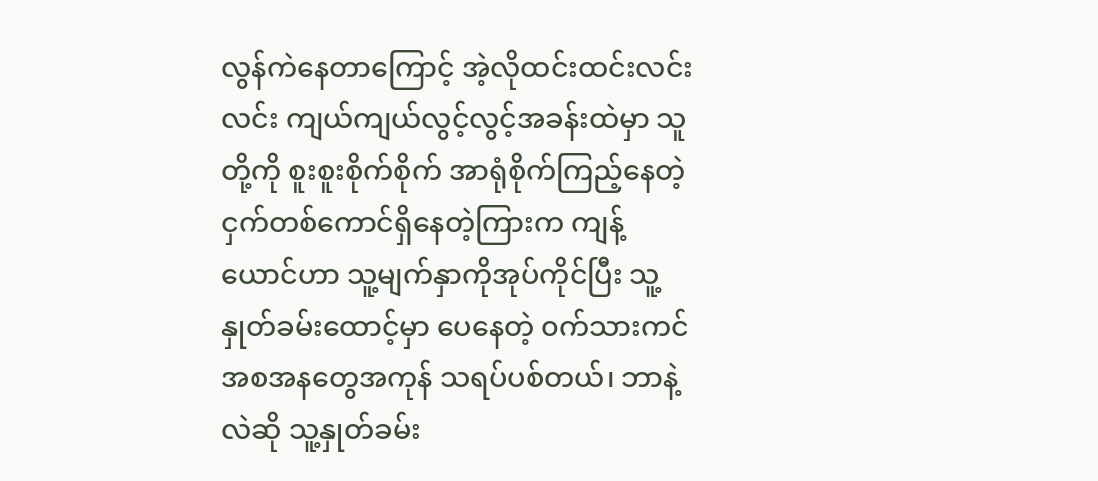လွန်ကဲနေတာကြောင့် အဲ့လိုထင်းထင်းလင်းလင်း ကျယ်ကျယ်လွင့်လွင့်အခန်းထဲမှာ သူတို့ကို စူးစူးစိုက်စိုက် အာရုံစိုက်ကြည့်နေတဲ့ ငှက်တစ်ကောင်ရှိနေတဲ့ကြားက ကျန့်ယောင်ဟာ သူ့မျက်နှာကိုအုပ်ကိုင်ပြီး သူ့နှုတ်ခမ်းထောင့်မှာ ပေနေတဲ့ ၀က်သားကင်အစအန‌တွေအကုန် သရပ်ပစ်တယ်၊ ဘာနဲ့လဲဆို သူ့နှုတ်ခမ်း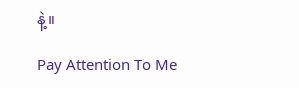နဲ့။

Pay Attention To Me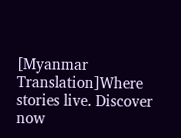[Myanmar Translation]Where stories live. Discover now